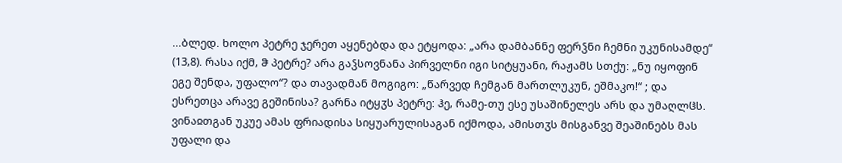...ბლედ. ხოლო პეტრე ჯერეთ აყენებდა და ეტყოდა: „არა დამბანნე ფერჴნი ჩემნი უკუნისამდე“ (13,8). რასა იქმ, ჵ პეტრე? არა გაჴსოვნანა პირველნი იგი სიტყუანი, რაჟამს სთქუ: „ნუ იყოფინ ეგე შენდა, უფალო“? და თავადმან მოგიგო: „წარვედ ჩემგან მართლუკუნ, ეშმაკო!“ ; და ესრეთცა არავე გეშინისა? გარნა იტყჳს პეტრე: ჰე, რამე-თუ ესე უსაშინელეს არს და უმაღლჱს. ვინაჲთგან უკუე ამას ფრიადისა სიყუარულისაგან იქმოდა, ამისთჳს მისგანვე შეაშინებს მას უფალი და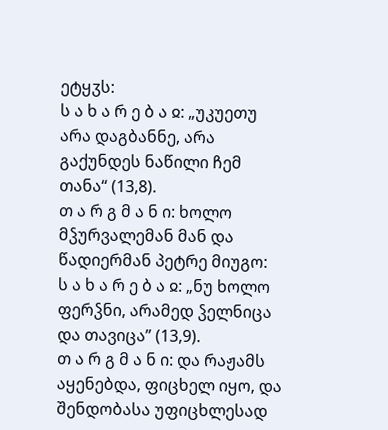ეტყჳს:
ს ა ხ ა რ ე ბ ა ჲ: „უკუეთუ არა დაგბანნე, არა გაქუნდეს ნაწილი ჩემ თანა“ (13,8).
თ ა რ გ მ ა ნ ი: ხოლო მჴურვალემან მან და წადიერმან პეტრე მიუგო:
ს ა ხ ა რ ე ბ ა ჲ: „ნუ ხოლო ფერჴნი, არამედ ჴელნიცა და თავიცა” (13,9).
თ ა რ გ მ ა ნ ი: და რაჟამს აყენებდა, ფიცხელ იყო, და შენდობასა უფიცხლესად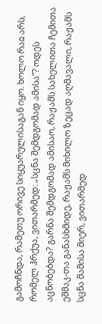გამოჩნდა, რამეთუ ორივე სიყუარულისაგან იყო. ხოლო რაჲ არს, რომელ ჰრქუა, ვითარმედ: „სცნა შემდგომად ამისა“? ოდეს აცნობებდა? გარნა შემდგომად ამისაო, რაჟამს სახელითა ჩემითა ეშმაკ-თა განასხმიდე, რაჟამს მიხილო ზეცად აღმავალი, რაჟამს სცნა მამისა მიერ, ვითარმედ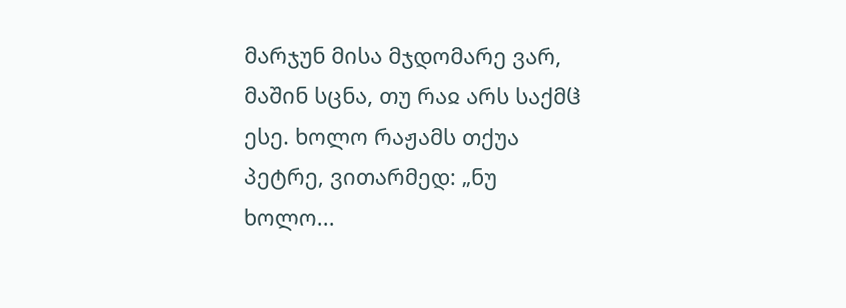მარჯუნ მისა მჯდომარე ვარ, მაშინ სცნა, თუ რაჲ არს საქმჱ ესე. ხოლო რაჟამს თქუა პეტრე, ვითარმედ: „ნუ ხოლო...